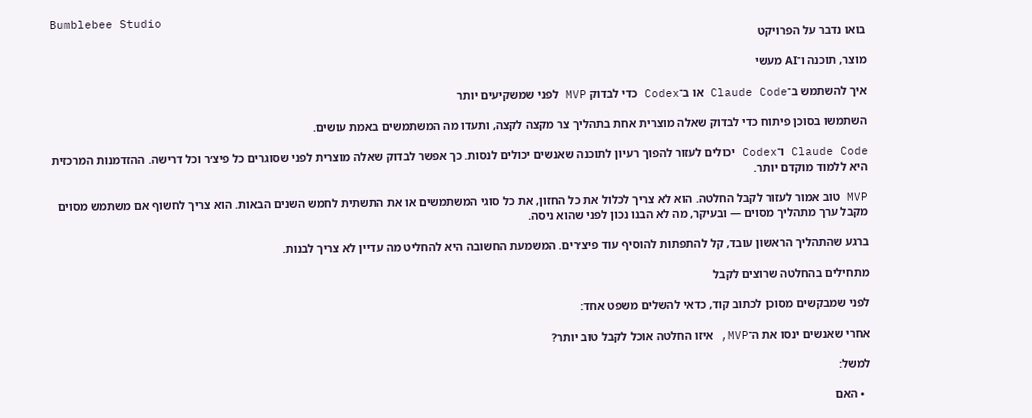Bumblebee Studio
בואו נדבר על הפרויקט

מוצר, תוכנה ו־AI מעשי

איך להשתמש ב־Claude Code או ב־Codex כדי לבדוק MVP לפני שמשקיעים יותר

השתמשו בסוכן פיתוח כדי לבדוק שאלה מוצרית אחת בתהליך צר מקצה לקצה, ותעדו מה המשתמשים באמת עושים.

Claude Code ו־Codex יכולים לעזור להפוך רעיון לתוכנה שאנשים יכולים לנסות. כך אפשר לבדוק שאלה מוצרית לפני שסוגרים כל פיצ׳ר וכל דרישה. ההזדמנות המרכזית היא ללמוד מוקדם יותר.

MVP טוב אמור לעזור לקבל החלטה. הוא לא צריך לכלול את כל החזון, את כל סוגי המשתמשים או את התשתית לחמש השנים הבאות. הוא צריך לחשוף אם משתמש מסוים מקבל ערך מתהליך מסוים — ובעיקר, מה לא הבנו נכון לפני שהוא ניסה.

ברגע שהתהליך הראשון עובד, קל להתפתות להוסיף עוד פיצ׳רים. המשמעת החשובה היא להחליט מה עדיין לא צריך לבנות.

מתחילים בהחלטה שרוצים לקבל

לפני שמבקשים מסוכן לכתוב קוד, כדאי להשלים משפט אחד:

אחרי שאנשים ינסו את ה־MVP, איזו החלטה אוכל לקבל טוב יותר?

למשל:

  • האם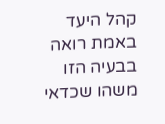קהל היעד באמת רואה בבעיה הזו משהו שכדאי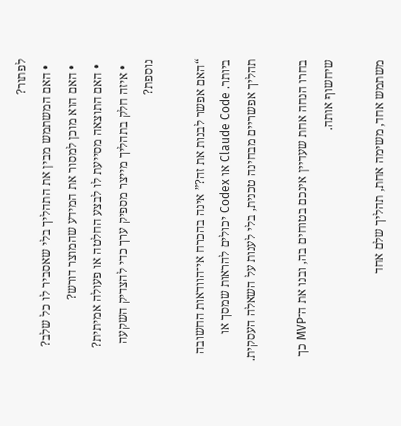לפתור?
  • האם המשתמש מבין את התהליך בלי שאסביר לו כל שלב?
  • האם הוא מוכן למסור את המידע שהמוצר דורש?
  • האם התוצאה מסייעת לו לבצע החלטה או פעולה אמיתית?
  • איזה חלק בתהליך מייצר מספיק ערך כדי להצדיק השקעה נוספת?

“האם אפשר לבנות את זה?” אינה בהכרח אי־הוודאות החשובה ביותר. Claude Code או Codex יכולים להראות שמסך או תהליך אפשריים מבחינה טכנית, בלי לענות על השאלה העסקית.

בחרו הנחה אחת שעדיין אינכם בטוחים בה, ובנו את ה־MVP כך שיחשוף אותה.

משתמש אחד, משימה אחת, תהליך שלם אחד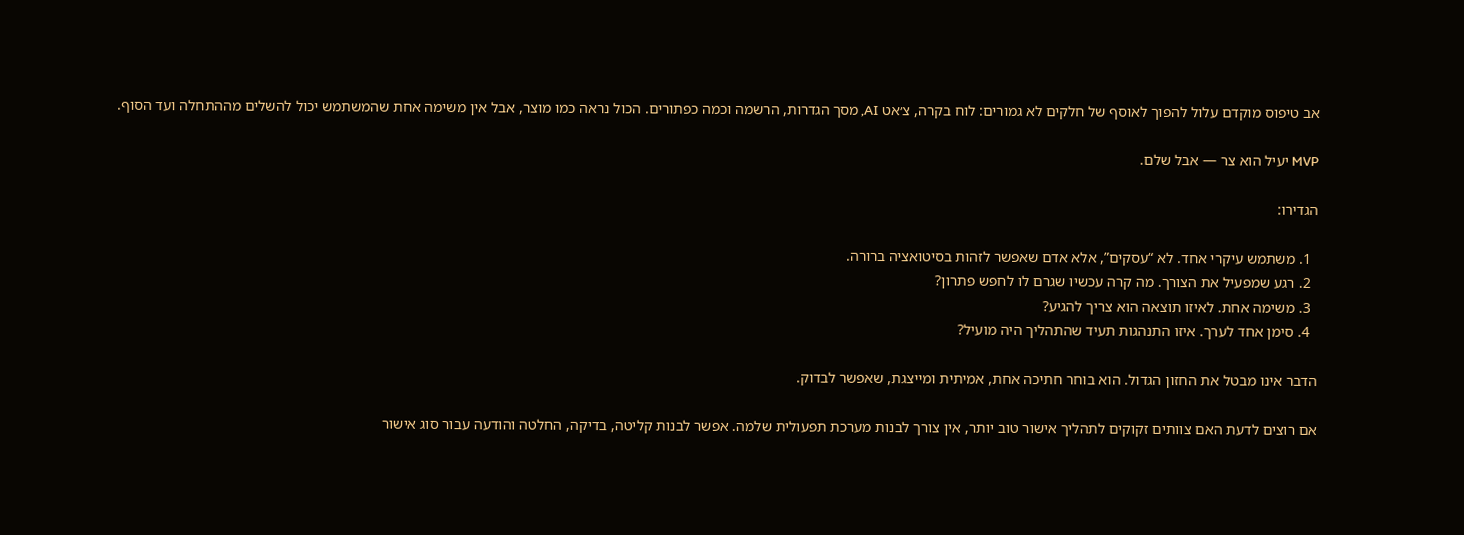אב טיפוס מוקדם עלול להפוך לאוסף של חלקים לא גמורים: לוח בקרה, צ׳אט AI, מסך הגדרות, הרשמה וכמה כפתורים. הכול נראה כמו מוצר, אבל אין משימה אחת שהמשתמש יכול להשלים מההתחלה ועד הסוף.

MVP יעיל הוא צר — אבל שלם.

הגדירו:

  1. משתמש עיקרי אחד. לא “עסקים”, אלא אדם שאפשר לזהות בסיטואציה ברורה.
  2. רגע שמפעיל את הצורך. מה קרה עכשיו שגרם לו לחפש פתרון?
  3. משימה אחת. לאיזו תוצאה הוא צריך להגיע?
  4. סימן אחד לערך. איזו התנהגות תעיד שהתהליך היה מועיל?

הדבר אינו מבטל את החזון הגדול. הוא בוחר חתיכה אחת, אמיתית ומייצגת, שאפשר לבדוק.

אם רוצים לדעת האם צוותים זקוקים לתהליך אישור טוב יותר, אין צורך לבנות מערכת תפעולית שלמה. אפשר לבנות קליטה, בדיקה, החלטה והודעה עבור סוג אישור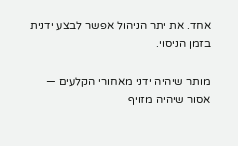אחד. את יתר הניהול אפשר לבצע ידנית בזמן הניסוי.

מותר שיהיה ידני מאחורי הקלעים — אסור שיהיה מזויף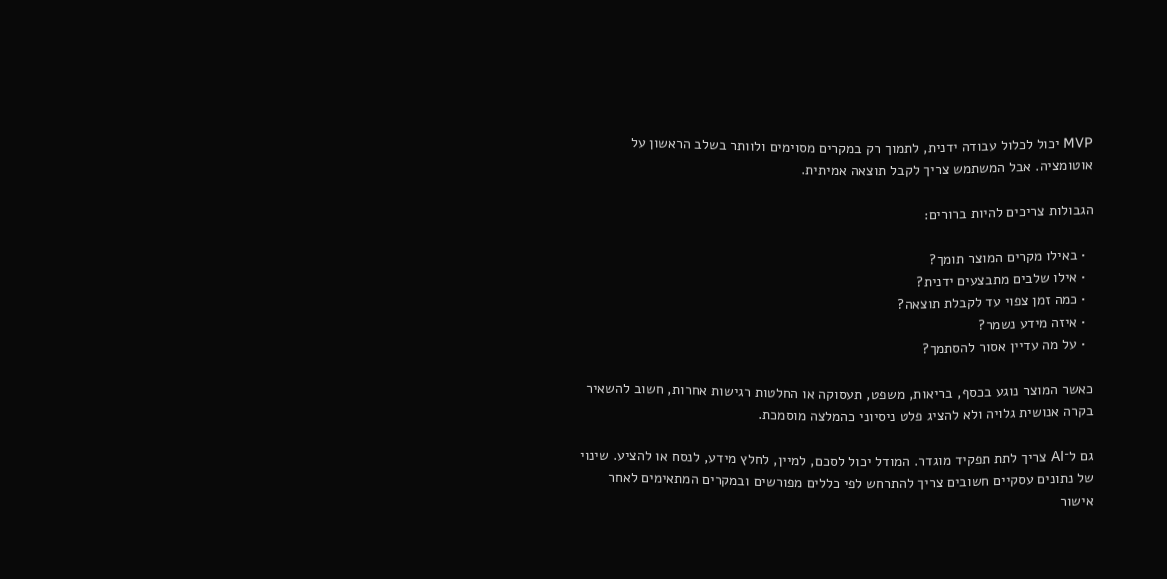MVP יכול לכלול עבודה ידנית, לתמוך רק במקרים מסוימים ולוותר בשלב הראשון על אוטומציה. אבל המשתמש צריך לקבל תוצאה אמיתית.

הגבולות צריכים להיות ברורים:

  • באילו מקרים המוצר תומך?
  • אילו שלבים מתבצעים ידנית?
  • כמה זמן צפוי עד לקבלת תוצאה?
  • איזה מידע נשמר?
  • על מה עדיין אסור להסתמך?

כאשר המוצר נוגע בכסף, בריאות, משפט, תעסוקה או החלטות רגישות אחרות, חשוב להשאיר בקרה אנושית גלויה ולא להציג פלט ניסיוני כהמלצה מוסמכת.

גם ל־AI צריך לתת תפקיד מוגדר. המודל יכול לסכם, למיין, לחלץ מידע, לנסח או להציע. שינוי של נתונים עסקיים חשובים צריך להתרחש לפי כללים מפורשים ובמקרים המתאימים לאחר אישור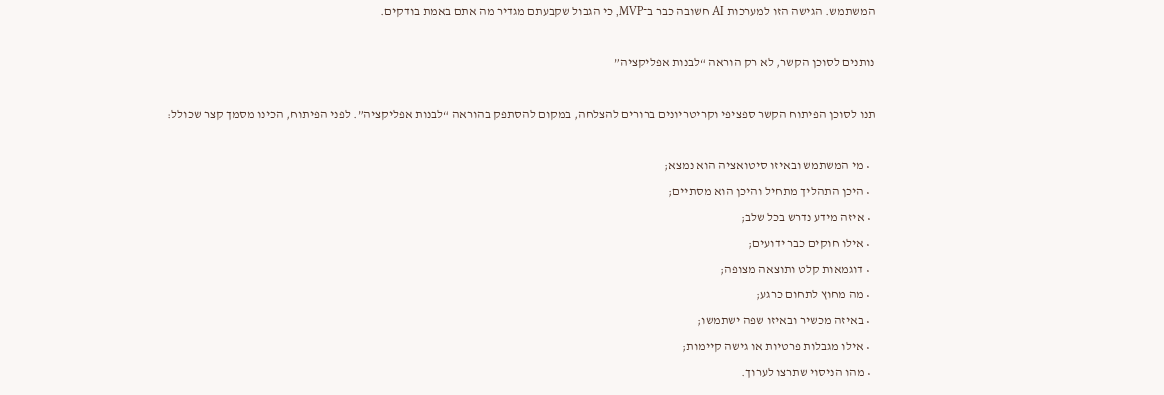המשתמש. הגישה הזו למערכות AI חשובה כבר ב־MVP, כי הגבול שקבעתם מגדיר מה אתם באמת בודקים.

נותנים לסוכן הקשר, לא רק הוראה “לבנות אפליקציה”

תנו לסוכן הפיתוח הקשר ספציפי וקריטריונים ברורים להצלחה, במקום להסתפק בהוראה “לבנות אפליקציה”. לפני הפיתוח, הכינו מסמך קצר שכולל:

  • מי המשתמש ובאיזו סיטואציה הוא נמצא;
  • היכן התהליך מתחיל והיכן הוא מסתיים;
  • איזה מידע נדרש בכל שלב;
  • אילו חוקים כבר ידועים;
  • דוגמאות קלט ותוצאה מצופה;
  • מה מחוץ לתחום כרגע;
  • באיזה מכשיר ובאיזו שפה ישתמשו;
  • אילו מגבלות פרטיות או גישה קיימות;
  • מהו הניסוי שתרצו לערוך.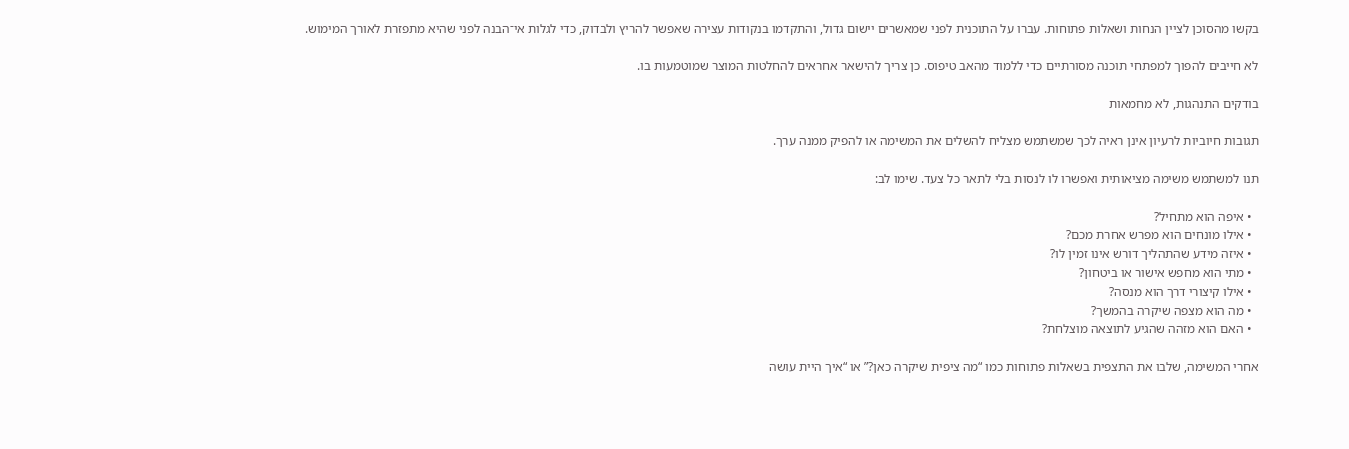בקשו מהסוכן לציין הנחות ושאלות פתוחות. עברו על התוכנית לפני שמאשרים יישום גדול, והתקדמו בנקודות עצירה שאפשר להריץ ולבדוק, כדי לגלות אי־הבנה לפני שהיא מתפזרת לאורך המימוש.

לא חייבים להפוך למפתחי תוכנה מסורתיים כדי ללמוד מהאב טיפוס. כן צריך להישאר אחראים להחלטות המוצר שמוטמעות בו.

בודקים התנהגות, לא מחמאות

תגובות חיוביות לרעיון אינן ראיה לכך שמשתמש מצליח להשלים את המשימה או להפיק ממנה ערך.

תנו למשתמש משימה מציאותית ואפשרו לו לנסות בלי לתאר כל צעד. שימו לב:

  • איפה הוא מתחיל?
  • אילו מונחים הוא מפרש אחרת מכם?
  • איזה מידע שהתהליך דורש אינו זמין לו?
  • מתי הוא מחפש אישור או ביטחון?
  • אילו קיצורי דרך הוא מנסה?
  • מה הוא מצפה שיקרה בהמשך?
  • האם הוא מזהה שהגיע לתוצאה מוצלחת?

אחרי המשימה, שלבו את התצפית בשאלות פתוחות כמו “מה ציפית שיקרה כאן?” או “איך היית עושה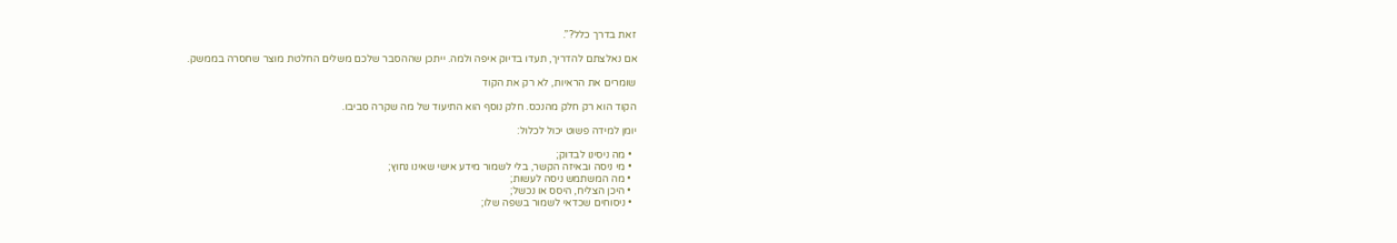זאת בדרך כלל?”.

אם נאלצתם להדריך, תעדו בדיוק איפה ולמה. ייתכן שההסבר שלכם משלים החלטת מוצר שחסרה בממשק.

שומרים את הראיות, לא רק את הקוד

הקוד הוא רק חלק מהנכס. חלק נוסף הוא התיעוד של מה שקרה סביבו.

יומן למידה פשוט יכול לכלול:

  • מה ניסינו לבדוק;
  • מי ניסה ובאיזה הקשר, בלי לשמור מידע אישי שאינו נחוץ;
  • מה המשתמש ניסה לעשות;
  • היכן הצליח, היסס או נכשל;
  • ניסוחים שכדאי לשמור בשפה שלו;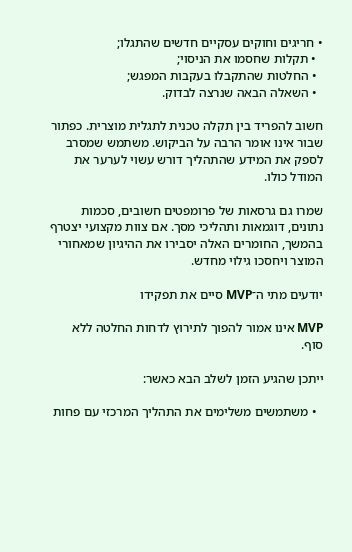• חריגים וחוקים עסקיים חדשים שהתגלו;
  • תקלות שחסמו את הניסוי;
  • החלטות שהתקבלו בעקבות המפגש;
  • השאלה הבאה שנרצה לבדוק.

חשוב להפריד בין תקלה טכנית לתגלית מוצרית. כפתור שבור אינו אומר הרבה על הביקוש. משתמש שמסרב לספק את המידע שהתהליך דורש עשוי לערער את המודל כולו.

שמרו גם גרסאות של פרומפטים חשובים, סכמות נתונים, דוגמאות ותהליכי מסך. אם צוות מקצועי יצטרף בהמשך, החומרים האלה יסבירו את ההיגיון שמאחורי המוצר ויחסכו גילוי מחדש.

יודעים מתי ה־MVP סיים את תפקידו

MVP אינו אמור להפוך לתירוץ לדחות החלטה ללא סוף.

ייתכן שהגיע הזמן לשלב הבא כאשר:

  • משתמשים משלימים את התהליך המרכזי עם פחות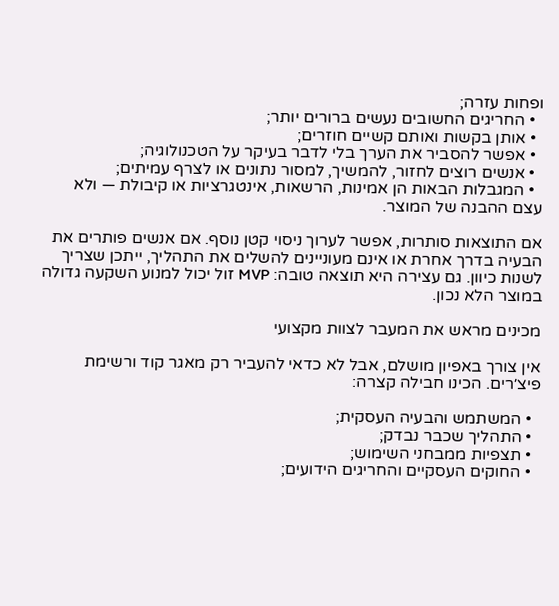ופחות עזרה;
  • החריגים החשובים נעשים ברורים יותר;
  • אותן בקשות ואותם קשיים חוזרים;
  • אפשר להסביר את הערך בלי לדבר בעיקר על הטכנולוגיה;
  • אנשים רוצים לחזור, להמשיך, למסור נתונים או לצרף עמיתים;
  • המגבלות הבאות הן אמינות, הרשאות, אינטגרציות או קיבולת — ולא עצם ההבנה של המוצר.

אם התוצאות סותרות, אפשר לערוך ניסוי קטן נוסף. אם אנשים פותרים את הבעיה בדרך אחרת או אינם מעוניינים להשלים את התהליך, ייתכן שצריך לשנות כיוון. גם עצירה היא תוצאה טובה: MVP זול יכול למנוע השקעה גדולה במוצר הלא נכון.

מכינים מראש את המעבר לצוות מקצועי

אין צורך באפיון מושלם, אבל לא כדאי להעביר רק מאגר קוד ורשימת פיצ׳רים. הכינו חבילה קצרה:

  • המשתמש והבעיה העסקית;
  • התהליך שכבר נבדק;
  • תצפיות ממבחני השימוש;
  • החוקים העסקיים והחריגים הידועים;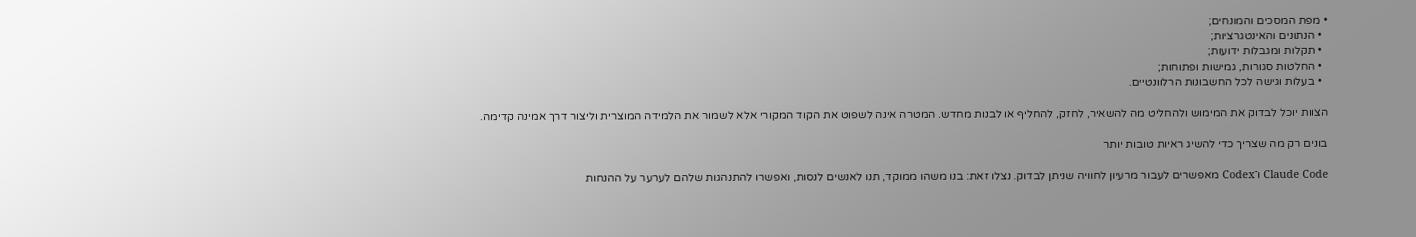• מפת המסכים והמונחים;
  • הנתונים והאינטגרציות;
  • תקלות ומגבלות ידועות;
  • החלטות סגורות, גמישות ופתוחות;
  • בעלות וגישה לכל החשבונות הרלוונטיים.

הצוות יוכל לבדוק את המימוש ולהחליט מה להשאיר, לחזק, להחליף או לבנות מחדש. המטרה אינה לשפוט את הקוד המקורי אלא לשמור את הלמידה המוצרית וליצור דרך אמינה קדימה.

בונים רק מה שצריך כדי להשיג ראיות טובות יותר

Claude Code ו־Codex מאפשרים לעבור מרעיון לחוויה שניתן לבדוק. נצלו זאת: בנו משהו ממוקד, תנו לאנשים לנסות, ואפשרו להתנהגות שלהם לערער על ההנחות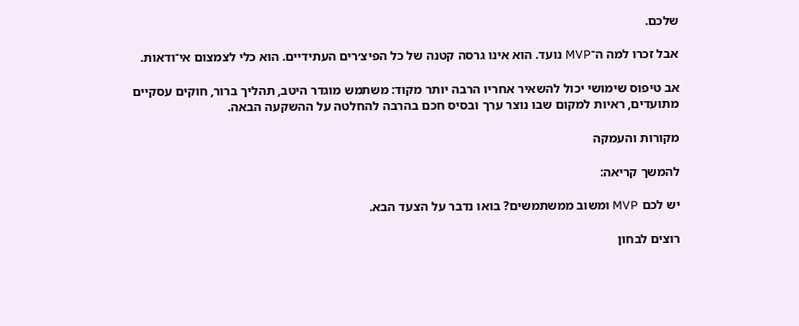שלכם.

אבל זכרו למה ה־MVP נועד. הוא אינו גרסה קטנה של כל הפיצ׳רים העתידיים. הוא כלי לצמצום אי־ודאות.

אב טיפוס שימושי יכול להשאיר אחריו הרבה יותר מקוד: משתמש מוגדר היטב, תהליך ברור, חוקים עסקיים מתועדים, ראיות למקום שבו נוצר ערך ובסיס חכם בהרבה להחלטה על ההשקעה הבאה.

מקורות והעמקה

להמשך קריאה:

יש לכם MVP ומשוב ממשתמשים? בואו נדבר על הצעד הבא.

רוצים לבחון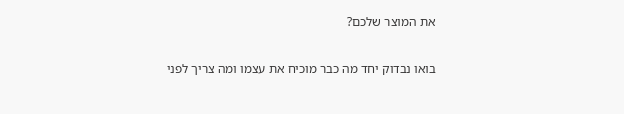את המוצר שלכם?

בואו נבדוק יחד מה כבר מוכיח את עצמו ומה צריך לפני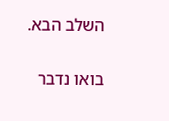השלב הבא.

בואו נדבר